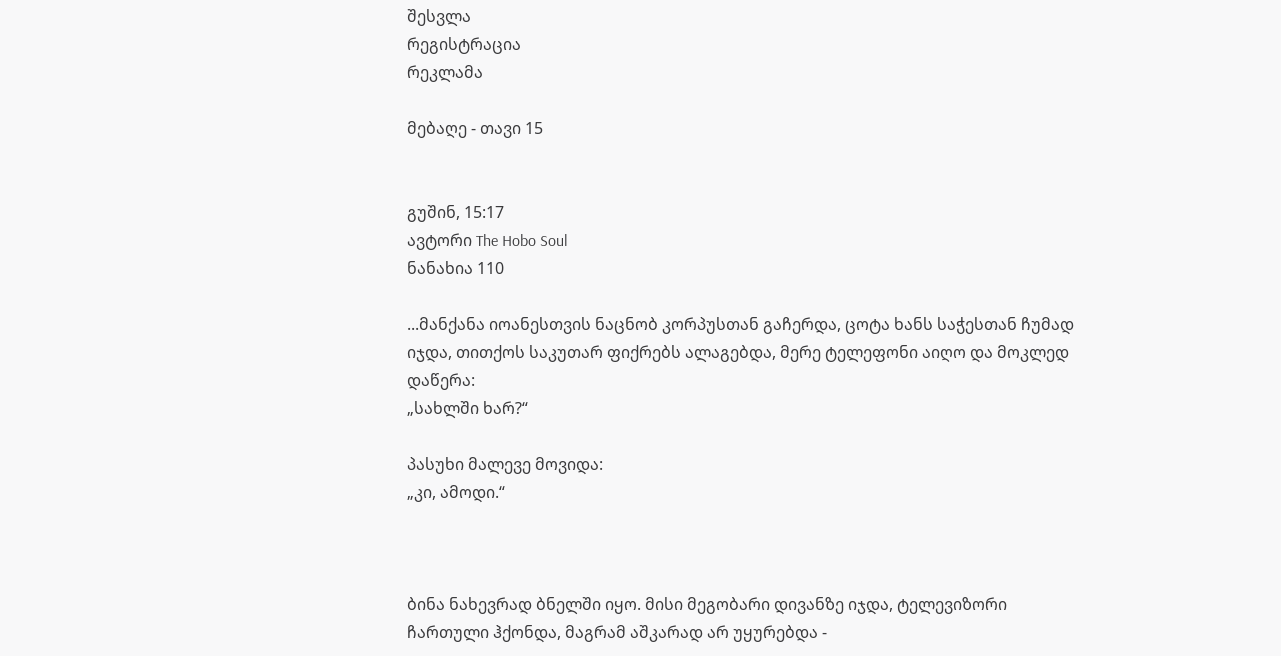შესვლა
რეგისტრაცია
რეკლამა

მებაღე - თავი 15


გუშინ, 15:17
ავტორი The Hobo Soul
ნანახია 110

...მანქანა იოანესთვის ნაცნობ კორპუსთან გაჩერდა, ცოტა ხანს საჭესთან ჩუმად იჯდა, თითქოს საკუთარ ფიქრებს ალაგებდა, მერე ტელეფონი აიღო და მოკლედ დაწერა:
„სახლში ხარ?“

პასუხი მალევე მოვიდა:
„კი, ამოდი.“



ბინა ნახევრად ბნელში იყო. მისი მეგობარი დივანზე იჯდა, ტელევიზორი ჩართული ჰქონდა, მაგრამ აშკარად არ უყურებდა -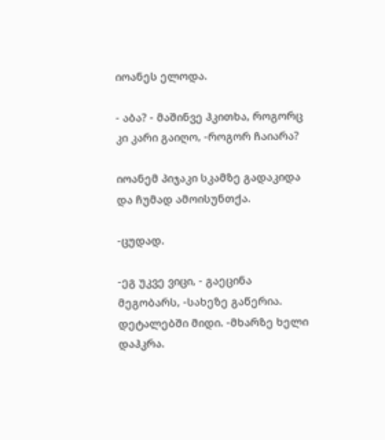იოანეს ელოდა.

- აბა? - მაშინვე ჰკითხა, როგორც კი კარი გაიღო, -როგორ ჩაიარა?

იოანემ პიჯაკი სკამზე გადაკიდა და ჩუმად ამოისუნთქა.

-ცუდად.

-ეგ უკვე ვიცი, - გაეცინა მეგობარს, -სახეზე გაწერია. დეტალებში მიდი. -მხარზე ხელი დაჰკრა.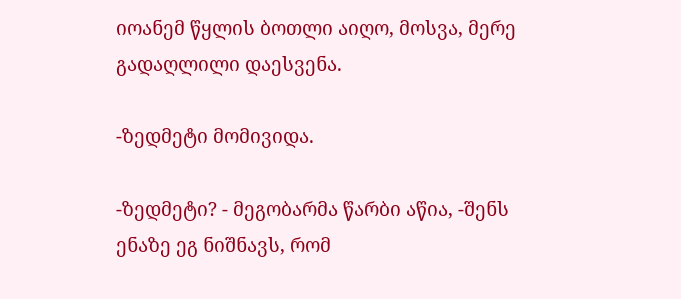იოანემ წყლის ბოთლი აიღო, მოსვა, მერე გადაღლილი დაესვენა.

-ზედმეტი მომივიდა.

-ზედმეტი? - მეგობარმა წარბი აწია, -შენს ენაზე ეგ ნიშნავს, რომ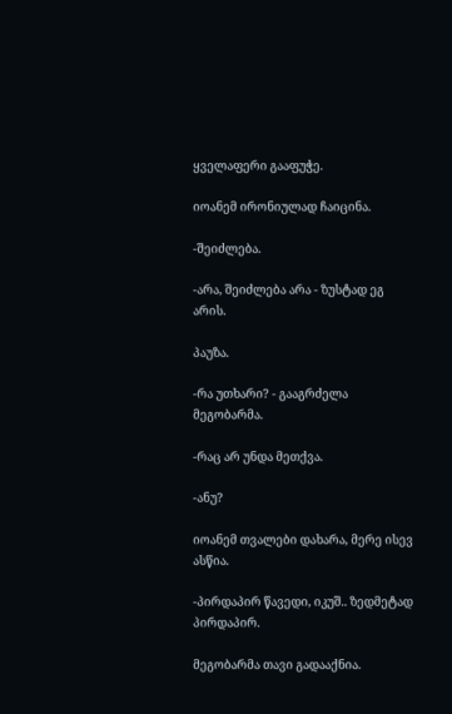ყველაფერი გააფუჭე.

იოანემ ირონიულად ჩაიცინა.

-შეიძლება.

-არა, შეიძლება არა - ზუსტად ეგ არის.

პაუზა.

-რა უთხარი? - გააგრძელა მეგობარმა.

-რაც არ უნდა მეთქვა.

-ანუ?

იოანემ თვალები დახარა, მერე ისევ ასწია.

-პირდაპირ წავედი, იკუშ.. ზედმეტად პირდაპირ.

მეგობარმა თავი გადააქნია.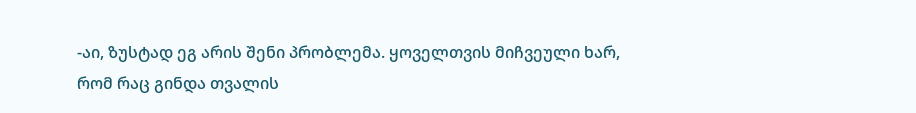-აი, ზუსტად ეგ არის შენი პრობლემა. ყოველთვის მიჩვეული ხარ, რომ რაც გინდა თვალის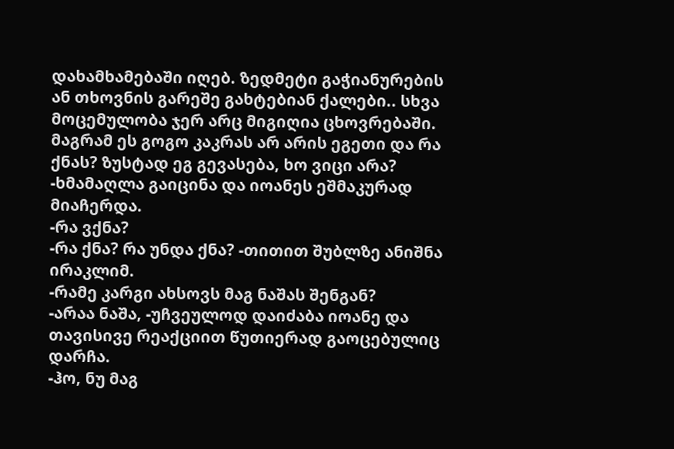დახამხამებაში იღებ. ზედმეტი გაჭიანურების ან თხოვნის გარეშე გახტებიან ქალები.. სხვა მოცემულობა ჯერ არც მიგიღია ცხოვრებაში. მაგრამ ეს გოგო კაკრას არ არის ეგეთი და რა ქნას? ზუსტად ეგ გევასება, ხო ვიცი არა? -ხმამაღლა გაიცინა და იოანეს ეშმაკურად მიაჩერდა.
-რა ვქნა?
-რა ქნა? რა უნდა ქნა? -თითით შუბლზე ანიშნა ირაკლიმ.
-რამე კარგი ახსოვს მაგ ნაშას შენგან?
-არაა ნაშა, -უჩვეულოდ დაიძაბა იოანე და თავისივე რეაქციით წუთიერად გაოცებულიც დარჩა.
-ჰო, ნუ მაგ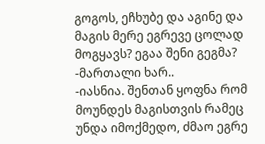გოგოს, ეჩხუბე და აგინე და მაგის მერე ეგრევე ცოლად მოგყავს? ეგაა შენი გეგმა?
-მართალი ხარ..
-იასნია. შენთან ყოფნა რომ მოუნდეს მაგისთვის რამეც უნდა იმოქმედო, ძმაო ეგრე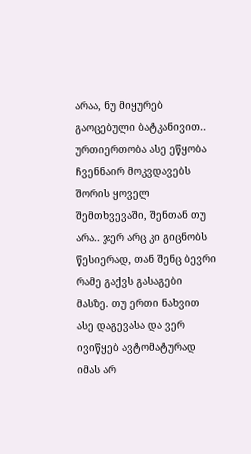არაა, ნუ მიყურებ გაოცებული ბატკანივით.. ურთიერთობა ასე ეწყობა ჩვენნაირ მოკვდავებს შორის ყოველ შემთხვევაში, შენთან თუ არა.. ჯერ არც კი გიცნობს წესიერად, თან შენც ბევრი რამე გაქვს გასაგები მასზე. თუ ერთი ნახვით ასე დაგევასა და ვერ ივიწყებ ავტომატურად იმას არ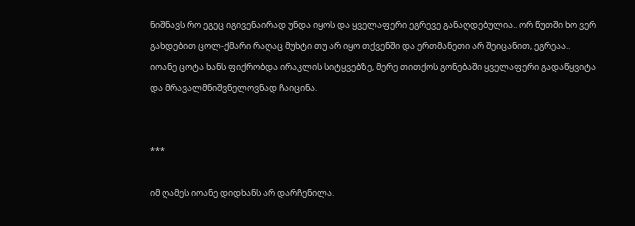ნიშნავს რო ეგეც იგივენაირად უნდა იყოს და ყველაფერი ეგრევე განაღდებულია.. ორ წუთში ხო ვერ გახდებით ცოლ-ქმარი რაღაც მუხტი თუ არ იყო თქვენში და ერთმანეთი არ შეიცანით, ეგრეაა..
იოანე ცოტა ხანს ფიქრობდა ირაკლის სიტყვებზე, მერე თითქოს გონებაში ყველაფერი გადაწყვიტა და მრავალმნიშვნელოვნად ჩაიცინა.


***

იმ ღამეს იოანე დიდხანს არ დარჩენილა.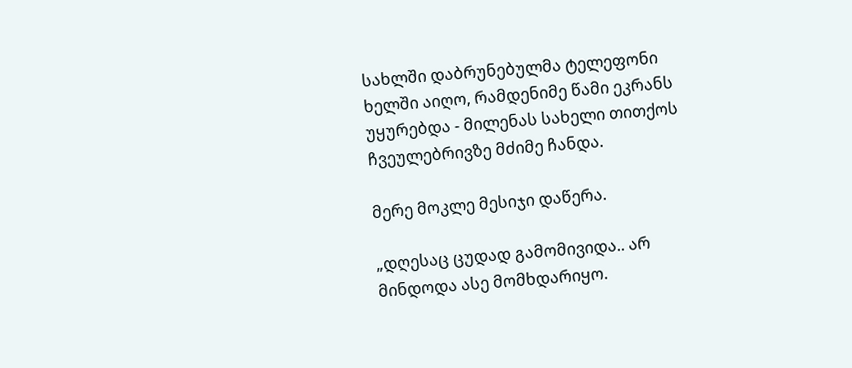სახლში დაბრუნებულმა ტელეფონი ხელში აიღო, რამდენიმე წამი ეკრანს უყურებდა - მილენას სახელი თითქოს ჩვეულებრივზე მძიმე ჩანდა.

მერე მოკლე მესიჯი დაწერა.

„დღესაც ცუდად გამომივიდა.. არ მინდოდა ასე მომხდარიყო.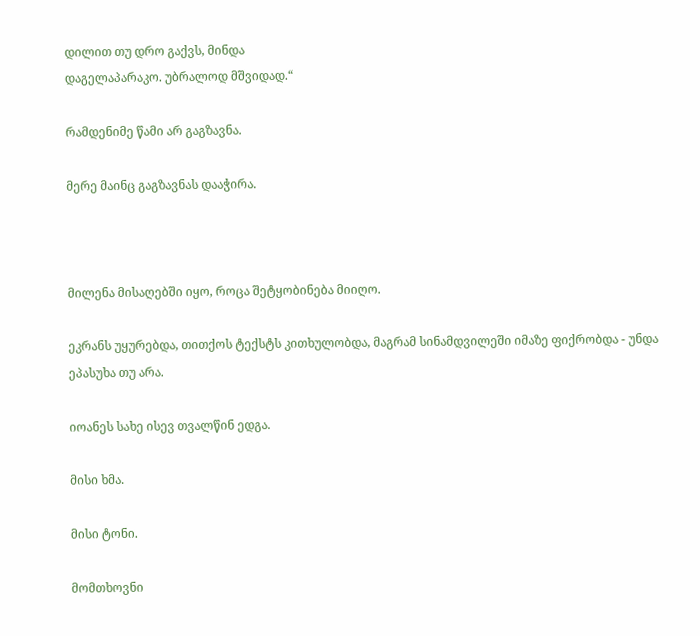დილით თუ დრო გაქვს, მინდა
დაგელაპარაკო. უბრალოდ მშვიდად.“

რამდენიმე წამი არ გაგზავნა.

მერე მაინც გაგზავნას დააჭირა.



მილენა მისაღებში იყო, როცა შეტყობინება მიიღო.

ეკრანს უყურებდა, თითქოს ტექსტს კითხულობდა, მაგრამ სინამდვილეში იმაზე ფიქრობდა - უნდა ეპასუხა თუ არა.

იოანეს სახე ისევ თვალწინ ედგა.

მისი ხმა.

მისი ტონი.

მომთხოვნი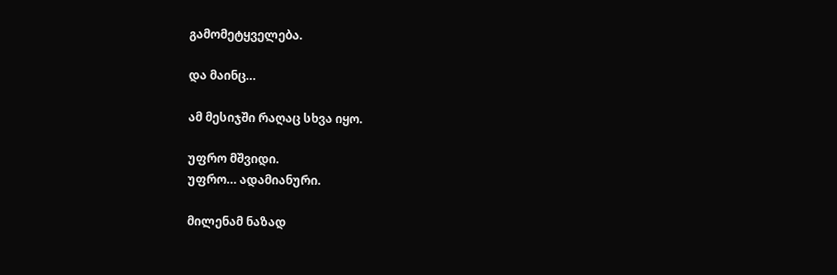გამომეტყველება.

და მაინც…

ამ მესიჯში რაღაც სხვა იყო.

უფრო მშვიდი.
უფრო… ადამიანური.

მილენამ ნაზად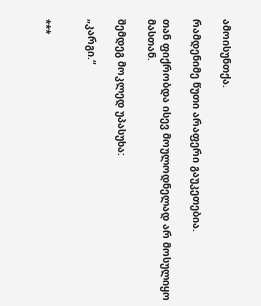ამოისუნთქა.

რამდენიმე წუთი არაფერი გაუკეთებია.

თან ფიქრობდა ისევ მოულოდნელად არ მოსულიყო მასთან.

შემდეგ მოკლედ უპასუხა:

„კარგი.“


***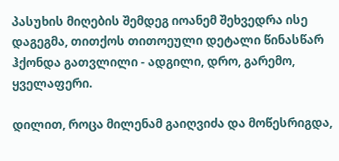პასუხის მიღების შემდეგ იოანემ შეხვედრა ისე დაგეგმა, თითქოს თითოეული დეტალი წინასწარ ჰქონდა გათვლილი - ადგილი, დრო, გარემო, ყველაფერი.

დილით, როცა მილენამ გაიღვიძა და მოწესრიგდა,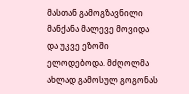მასთან გამოგზავნილი მანქანა მალევე მოვიდა და უკვე ეზოში ელოდებოდა. მძღოლმა ახლად გამოსულ გოგონას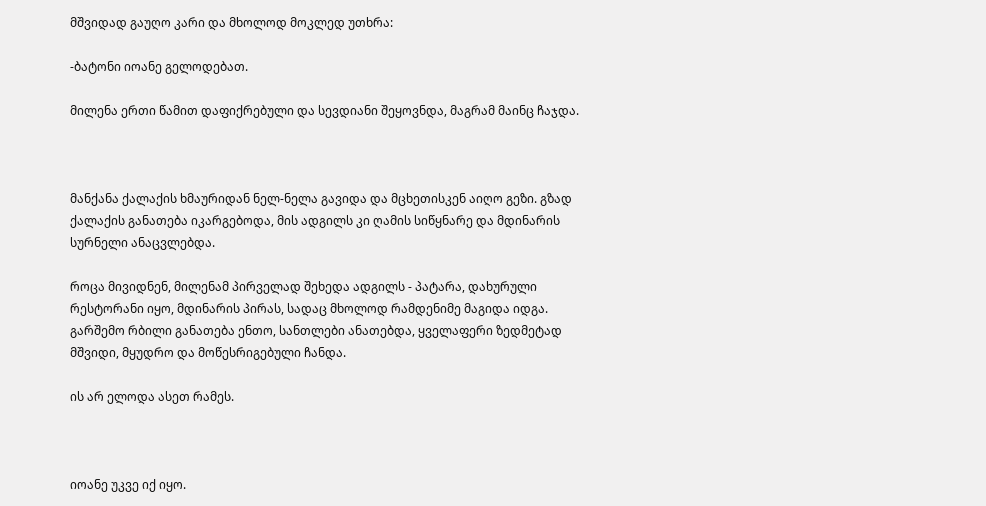მშვიდად გაუღო კარი და მხოლოდ მოკლედ უთხრა:

-ბატონი იოანე გელოდებათ.

მილენა ერთი წამით დაფიქრებული და სევდიანი შეყოვნდა, მაგრამ მაინც ჩაჯდა.



მანქანა ქალაქის ხმაურიდან ნელ-ნელა გავიდა და მცხეთისკენ აიღო გეზი. გზად ქალაქის განათება იკარგებოდა, მის ადგილს კი ღამის სიწყნარე და მდინარის სურნელი ანაცვლებდა.

როცა მივიდნენ, მილენამ პირველად შეხედა ადგილს - პატარა, დახურული რესტორანი იყო, მდინარის პირას, სადაც მხოლოდ რამდენიმე მაგიდა იდგა. გარშემო რბილი განათება ენთო, სანთლები ანათებდა, ყველაფერი ზედმეტად მშვიდი, მყუდრო და მოწესრიგებული ჩანდა.

ის არ ელოდა ასეთ რამეს.



იოანე უკვე იქ იყო.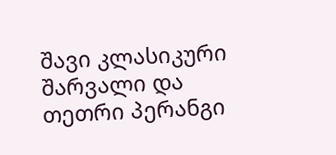შავი კლასიკური შარვალი და თეთრი პერანგი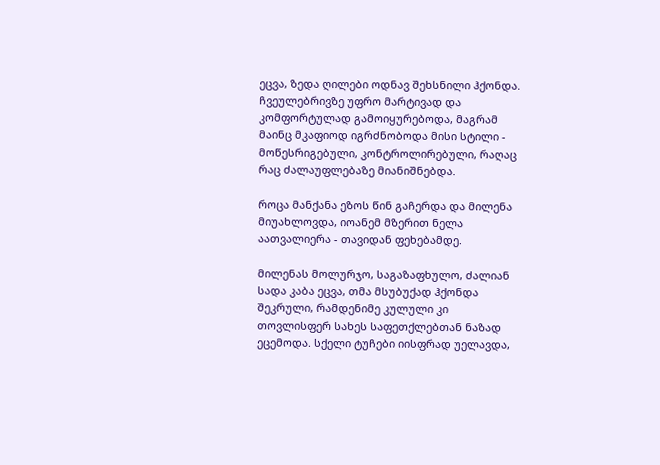ეცვა, ზედა ღილები ოდნავ შეხსნილი ჰქონდა. ჩვეულებრივზე უფრო მარტივად და კომფორტულად გამოიყურებოდა, მაგრამ მაინც მკაფიოდ იგრძნობოდა მისი სტილი - მოწესრიგებული, კონტროლირებული, რაღაც რაც ძალაუფლებაზე მიანიშნებდა.

როცა მანქანა ეზოს წინ გაჩერდა და მილენა მიუახლოვდა, იოანემ მზერით ნელა აათვალიერა - თავიდან ფეხებამდე.

მილენას მოლურჯო, საგაზაფხულო, ძალიან სადა კაბა ეცვა, თმა მსუბუქად ჰქონდა შეკრული, რამდენიმე კულული კი თოვლისფერ სახეს საფეთქლებთან ნაზად ეცემოდა. სქელი ტუჩები იისფრად უელავდა,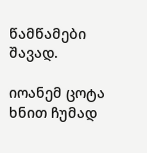წამწამები შავად.

იოანემ ცოტა ხნით ჩუმად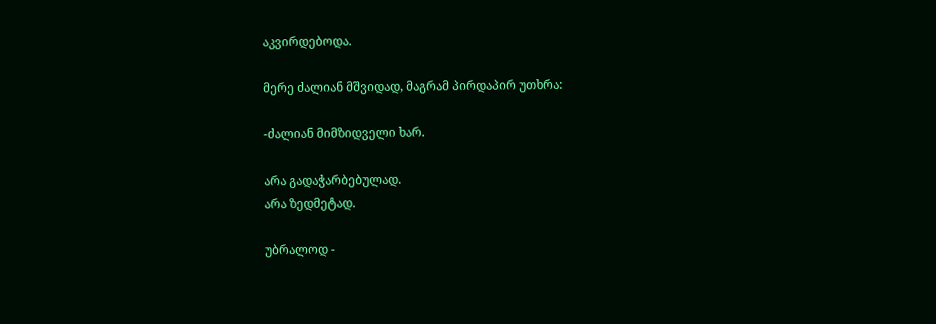აკვირდებოდა.

მერე ძალიან მშვიდად, მაგრამ პირდაპირ უთხრა:

-ძალიან მიმზიდველი ხარ.

არა გადაჭარბებულად.
არა ზედმეტად.

უბრალოდ -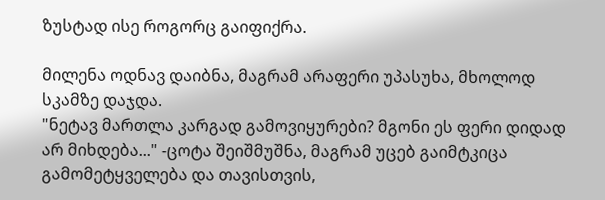ზუსტად ისე როგორც გაიფიქრა.

მილენა ოდნავ დაიბნა, მაგრამ არაფერი უპასუხა, მხოლოდ სკამზე დაჯდა.
"ნეტავ მართლა კარგად გამოვიყურები? მგონი ეს ფერი დიდად არ მიხდება..." -ცოტა შეიშმუშნა, მაგრამ უცებ გაიმტკიცა გამომეტყველება და თავისთვის,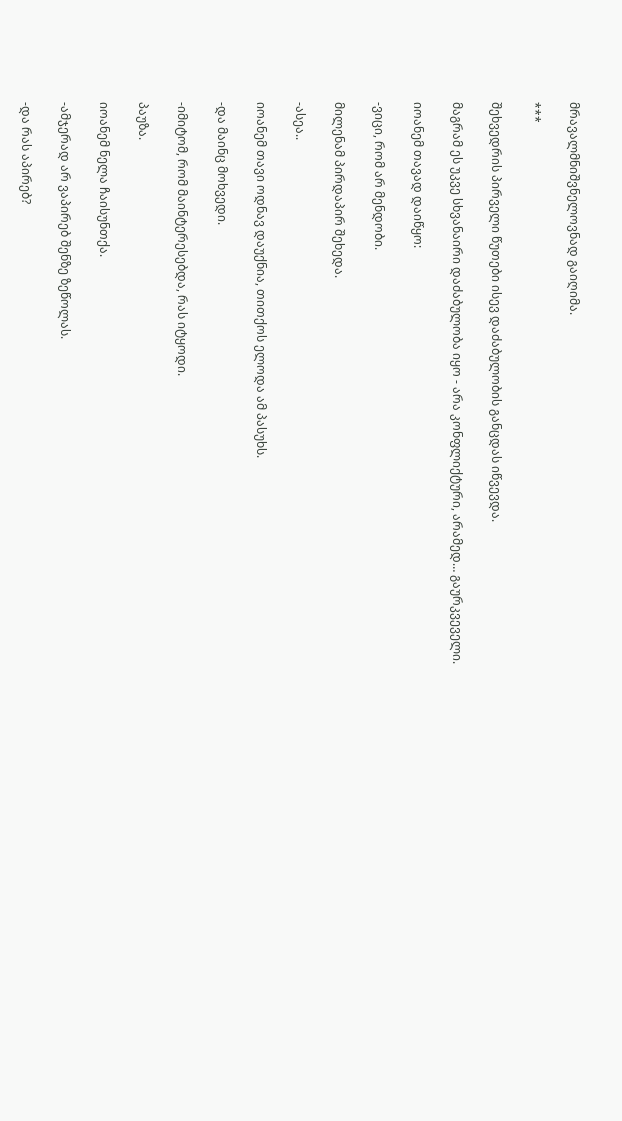მრავალმნიშვნელოვნად გაიღიმა.

***

შეხვედრის პირველი წუთები ისევ დაძაბულობის განცდას იწვევდა.

მაგრამ ეს უკვე სხვანაირი დაძაბულობა იყო - არა კონფლიქტური, არამედ… გაურკვეველი.

იოანემ თავად დაიწყო:

-ვიცი, რომ არ მენდობი.

მილენამ პირდაპირ შეხედა.

-ასეა..

იოანემ თავი ოდნავ დაუქნია, თითქოს ელოდა ამ პასუხს.

-და მაინც მოხვედი.

-იმიტომ, რომ მაინტერესებდა, რას იტყოდი.

პაუზა.

იოანემ ნელა ჩაისუნთქა.

-ამჯერად არ ვაპირებ შენზე ზეწოლას.

-და რას აპირებ?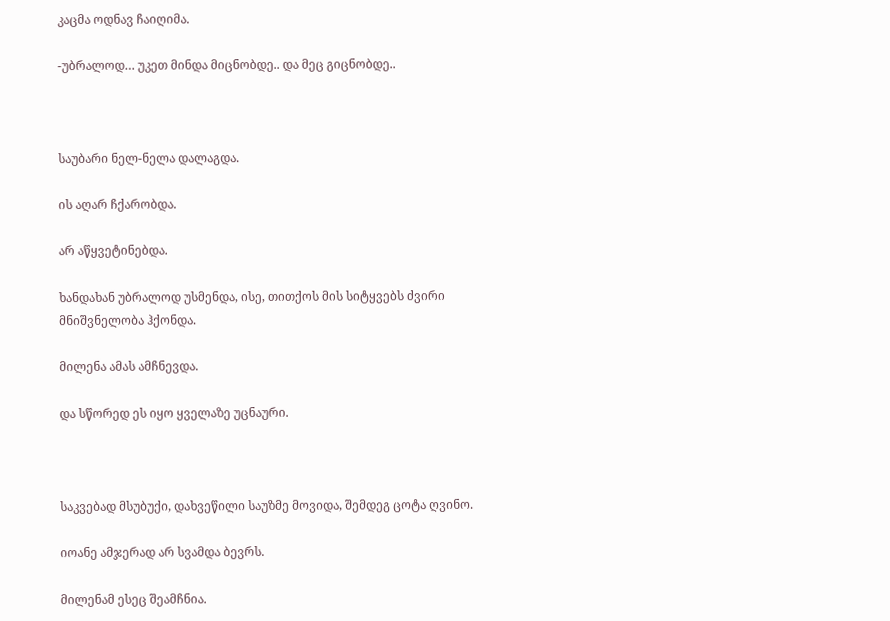კაცმა ოდნავ ჩაიღიმა.

-უბრალოდ… უკეთ მინდა მიცნობდე.. და მეც გიცნობდე..



საუბარი ნელ-ნელა დალაგდა.

ის აღარ ჩქარობდა.

არ აწყვეტინებდა.

ხანდახან უბრალოდ უსმენდა, ისე, თითქოს მის სიტყვებს ძვირი მნიშვნელობა ჰქონდა.

მილენა ამას ამჩნევდა.

და სწორედ ეს იყო ყველაზე უცნაური.



საკვებად მსუბუქი, დახვეწილი საუზმე მოვიდა, შემდეგ ცოტა ღვინო.

იოანე ამჯერად არ სვამდა ბევრს.

მილენამ ესეც შეამჩნია.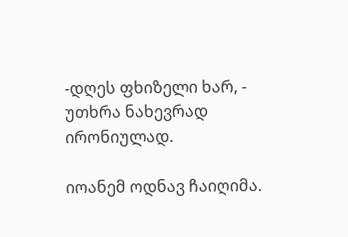-დღეს ფხიზელი ხარ, - უთხრა ნახევრად ირონიულად.

იოანემ ოდნავ ჩაიღიმა.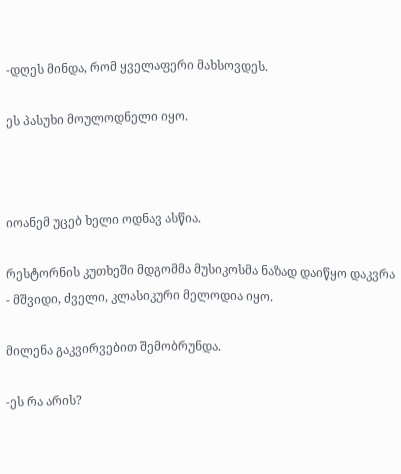-დღეს მინდა, რომ ყველაფერი მახსოვდეს.

ეს პასუხი მოულოდნელი იყო.



იოანემ უცებ ხელი ოდნავ ასწია.

რესტორნის კუთხეში მდგომმა მუსიკოსმა ნაზად დაიწყო დაკვრა - მშვიდი, ძველი, კლასიკური მელოდია იყო.

მილენა გაკვირვებით შემობრუნდა.

-ეს რა არის?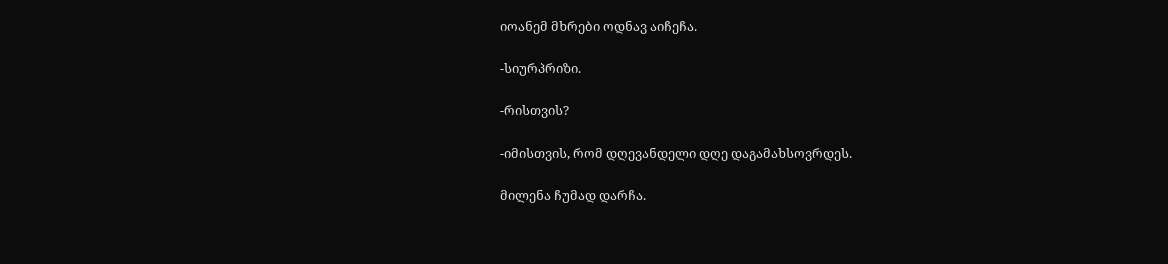იოანემ მხრები ოდნავ აიჩეჩა.

-სიურპრიზი.

-რისთვის?

-იმისთვის, რომ დღევანდელი დღე დაგამახსოვრდეს.

მილენა ჩუმად დარჩა.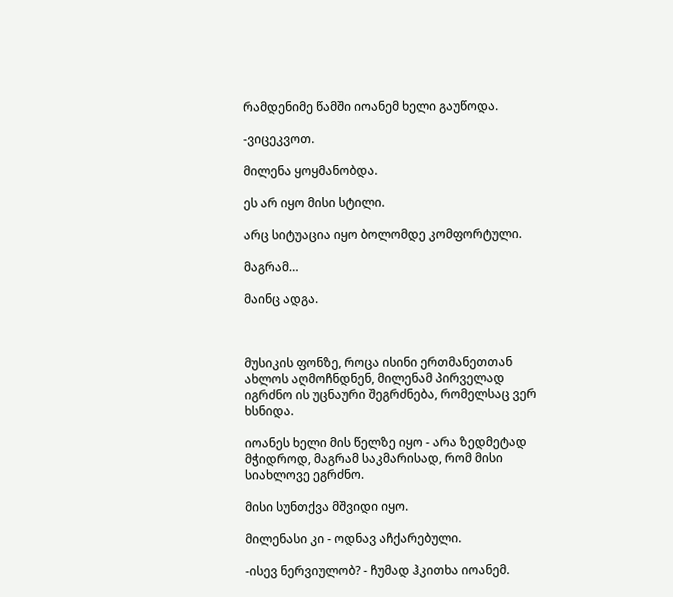რამდენიმე წამში იოანემ ხელი გაუწოდა.

-ვიცეკვოთ.

მილენა ყოყმანობდა.

ეს არ იყო მისი სტილი.

არც სიტუაცია იყო ბოლომდე კომფორტული.

მაგრამ…

მაინც ადგა.



მუსიკის ფონზე, როცა ისინი ერთმანეთთან ახლოს აღმოჩნდნენ, მილენამ პირველად იგრძნო ის უცნაური შეგრძნება, რომელსაც ვერ ხსნიდა.

იოანეს ხელი მის წელზე იყო - არა ზედმეტად მჭიდროდ, მაგრამ საკმარისად, რომ მისი სიახლოვე ეგრძნო.

მისი სუნთქვა მშვიდი იყო.

მილენასი კი - ოდნავ აჩქარებული.

-ისევ ნერვიულობ? - ჩუმად ჰკითხა იოანემ.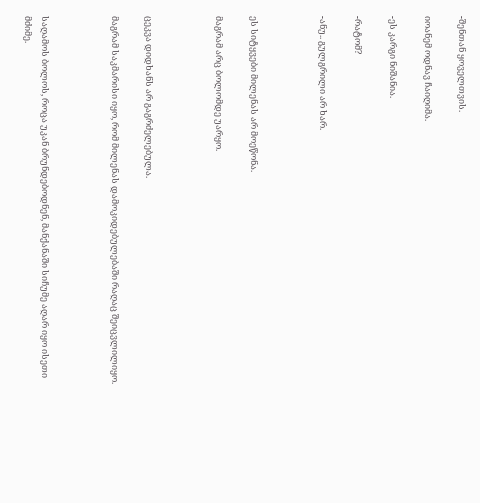-შენთან ყოველთვის.

იოანემ ოდნავ ჩაიღიმა.

-ეს კარგი ნიშანია.

-რატომ?

-ანუ.. გულგრილი არ ხარ.



ეს სიტყვები მილენას არ მოეწონა.

მაგრამ არც ბოლომდე უარყო.



ცეკვა დიდხანს არ გაგრძელებულა.

მაგრამ საკმარისი იყო, რომ მილენას დამოკიდებულებაში რაღაც შეიცვლილიყო.



საღამოს ბოლოს, როცა უკან ბრუნდებოდნენ, მანქანაში სიჩუმე აღარ იყო ისეთი მძიმე.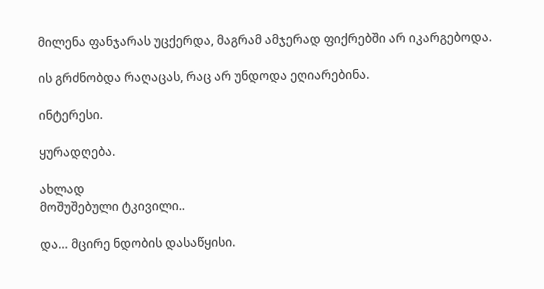მილენა ფანჯარას უცქერდა, მაგრამ ამჯერად ფიქრებში არ იკარგებოდა.

ის გრძნობდა რაღაცას, რაც არ უნდოდა ეღიარებინა.

ინტერესი.

ყურადღება.

ახლად
მოშუშებული ტკივილი..

და… მცირე ნდობის დასაწყისი.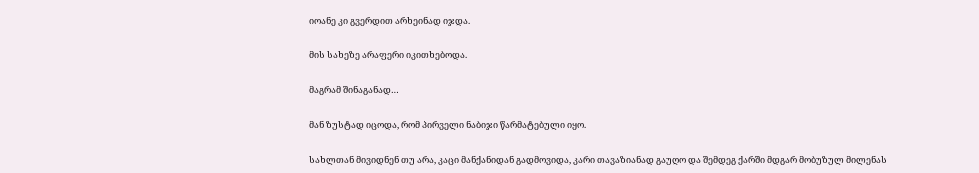იოანე კი გვერდით არხეინად იჯდა.

მის სახეზე არაფერი იკითხებოდა.

მაგრამ შინაგანად…

მან ზუსტად იცოდა, რომ პირველი ნაბიჯი წარმატებული იყო.

სახლთან მივიდნენ თუ არა, კაცი მანქანიდან გადმოვიდა, კარი თავაზიანად გაუღო და შემდეგ ქარში მდგარ მობუზულ მილენას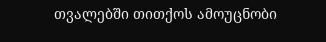თვალებში თითქოს ამოუცნობი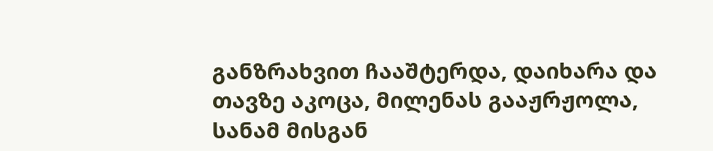განზრახვით ჩააშტერდა, დაიხარა და თავზე აკოცა, მილენას გააჟრჟოლა, სანამ მისგან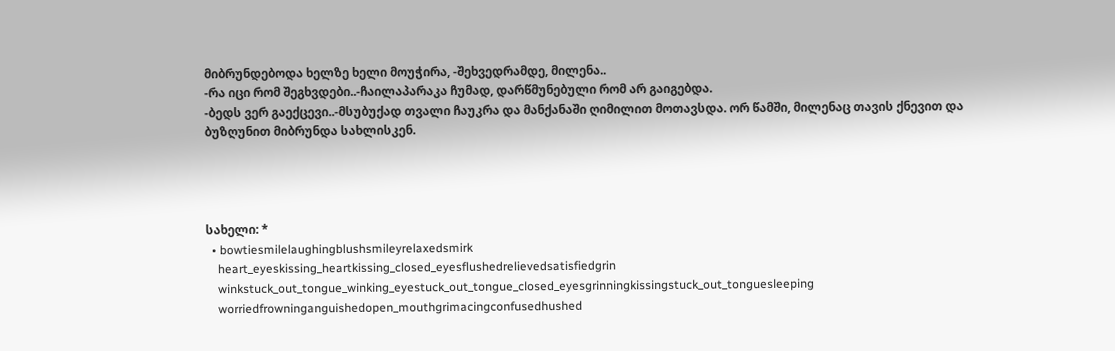მიბრუნდებოდა ხელზე ხელი მოუჭირა, -შეხვედრამდე, მილენა..
-რა იცი რომ შეგხვდები..-ჩაილაპარაკა ჩუმად, დარწმუნებული რომ არ გაიგებდა.
-ბედს ვერ გაექცევი..-მსუბუქად თვალი ჩაუკრა და მანქანაში ღიმილით მოთავსდა. ორ წამში, მილენაც თავის ქნევით და ბუზღუნით მიბრუნდა სახლისკენ.




სახელი: *
  • bowtiesmilelaughingblushsmileyrelaxedsmirk
    heart_eyeskissing_heartkissing_closed_eyesflushedrelievedsatisfiedgrin
    winkstuck_out_tongue_winking_eyestuck_out_tongue_closed_eyesgrinningkissingstuck_out_tonguesleeping
    worriedfrowninganguishedopen_mouthgrimacingconfusedhushed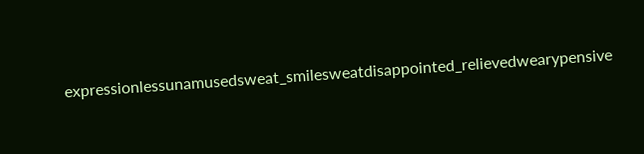expressionlessunamusedsweat_smilesweatdisappointed_relievedwearypensive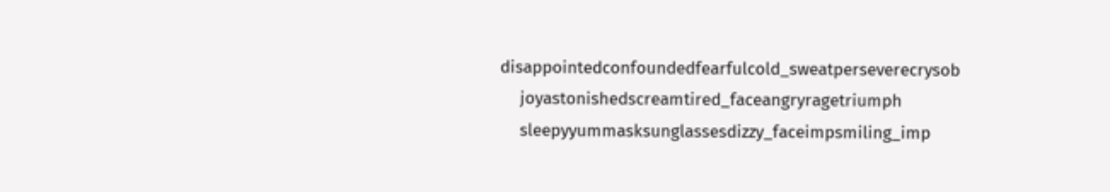disappointedconfoundedfearfulcold_sweatperseverecrysob
    joyastonishedscreamtired_faceangryragetriumph
    sleepyyummasksunglassesdizzy_faceimpsmiling_imp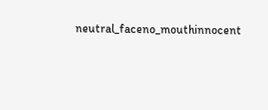neutral_faceno_mouthinnocent